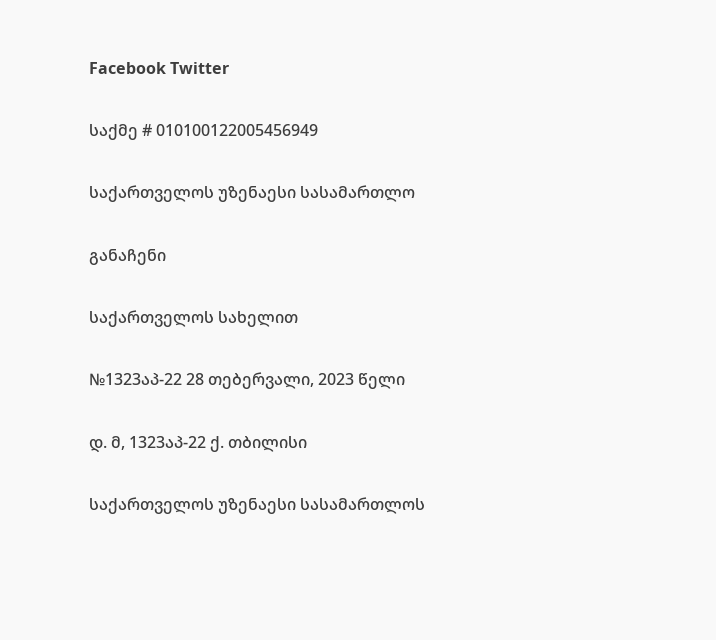Facebook Twitter

საქმე # 010100122005456949

საქართველოს უზენაესი სასამართლო

განაჩენი

საქართველოს სახელით

№1323აპ-22 28 თებერვალი, 2023 წელი

დ. მ, 1323აპ-22 ქ. თბილისი

საქართველოს უზენაესი სასამართლოს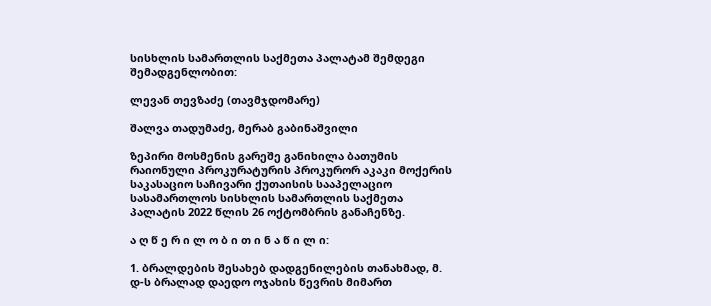სისხლის სამართლის საქმეთა პალატამ შემდეგი შემადგენლობით:

ლევან თევზაძე (თავმჯდომარე)

შალვა თადუმაძე, მერაბ გაბინაშვილი

ზეპირი მოსმენის გარეშე განიხილა ბათუმის რაიონული პროკურატურის პროკურორ აკაკი მოქერის საკასაციო საჩივარი ქუთაისის სააპელაციო სასამართლოს სისხლის სამართლის საქმეთა პალატის 2022 წლის 26 ოქტომბრის განაჩენზე.

ა ღ წ ე რ ი ლ ო ბ ი თ ი ნ ა წ ი ლ ი:

1. ბრალდების შესახებ დადგენილების თანახმად, მ. დ-ს ბრალად დაედო ოჯახის წევრის მიმართ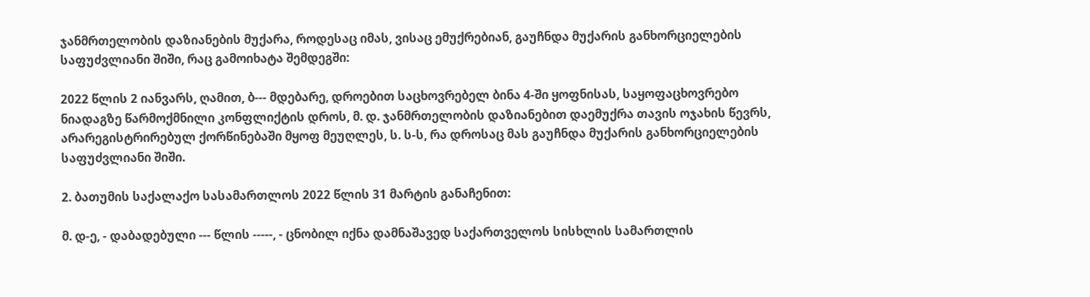ჯანმრთელობის დაზიანების მუქარა, როდესაც იმას, ვისაც ემუქრებიან, გაუჩნდა მუქარის განხორციელების საფუძვლიანი შიში, რაც გამოიხატა შემდეგში:

2022 წლის 2 იანვარს, ღამით, ბ--- მდებარე, დროებით საცხოვრებელ ბინა 4-ში ყოფნისას, საყოფაცხოვრებო ნიადაგზე წარმოქმნილი კონფლიქტის დროს, მ. დ. ჯანმრთელობის დაზიანებით დაემუქრა თავის ოჯახის წევრს, არარეგისტრირებულ ქორწინებაში მყოფ მეუღლეს, ს. ს-ს, რა დროსაც მას გაუჩნდა მუქარის განხორციელების საფუძვლიანი შიში.

2. ბათუმის საქალაქო სასამართლოს 2022 წლის 31 მარტის განაჩენით:

მ. დ-ე, - დაბადებული --- წლის -----, - ცნობილ იქნა დამნაშავედ საქართველოს სისხლის სამართლის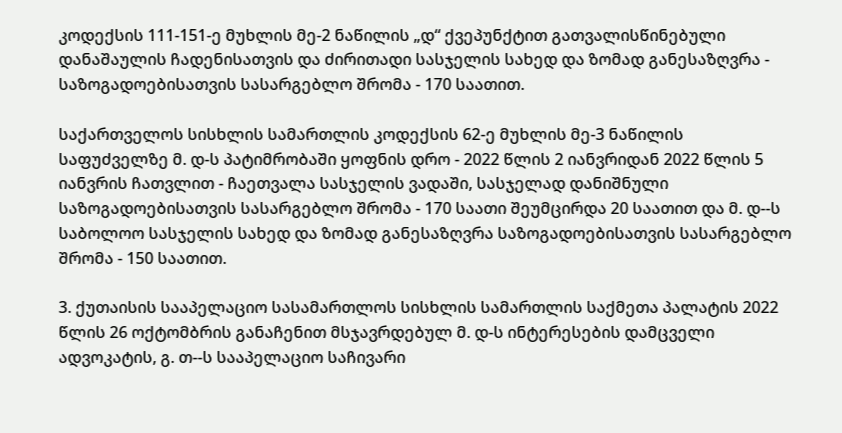კოდექსის 111-151-ე მუხლის მე-2 ნაწილის „დ“ ქვეპუნქტით გათვალისწინებული დანაშაულის ჩადენისათვის და ძირითადი სასჯელის სახედ და ზომად განესაზღვრა - საზოგადოებისათვის სასარგებლო შრომა - 170 საათით.

საქართველოს სისხლის სამართლის კოდექსის 62-ე მუხლის მე-3 ნაწილის საფუძველზე მ. დ-ს პატიმრობაში ყოფნის დრო - 2022 წლის 2 იანვრიდან 2022 წლის 5 იანვრის ჩათვლით - ჩაეთვალა სასჯელის ვადაში, სასჯელად დანიშნული საზოგადოებისათვის სასარგებლო შრომა - 170 საათი შეუმცირდა 20 საათით და მ. დ--ს საბოლოო სასჯელის სახედ და ზომად განესაზღვრა საზოგადოებისათვის სასარგებლო შრომა - 150 საათით.

3. ქუთაისის სააპელაციო სასამართლოს სისხლის სამართლის საქმეთა პალატის 2022 წლის 26 ოქტომბრის განაჩენით მსჯავრდებულ მ. დ-ს ინტერესების დამცველი ადვოკატის, გ. თ--ს სააპელაციო საჩივარი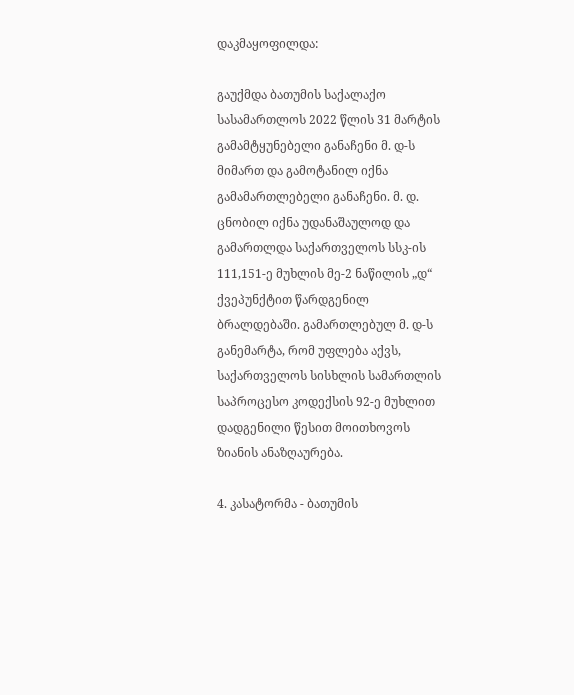დაკმაყოფილდა:

გაუქმდა ბათუმის საქალაქო სასამართლოს 2022 წლის 31 მარტის გამამტყუნებელი განაჩენი მ. დ-ს მიმართ და გამოტანილ იქნა გამამართლებელი განაჩენი. მ. დ. ცნობილ იქნა უდანაშაულოდ და გამართლდა საქართველოს სსკ-ის 111,151-ე მუხლის მე-2 ნაწილის „დ“ ქვეპუნქტით წარდგენილ ბრალდებაში. გამართლებულ მ. დ-ს განემარტა, რომ უფლება აქვს, საქართველოს სისხლის სამართლის საპროცესო კოდექსის 92-ე მუხლით დადგენილი წესით მოითხოვოს ზიანის ანაზღაურება.

4. კასატორმა - ბათუმის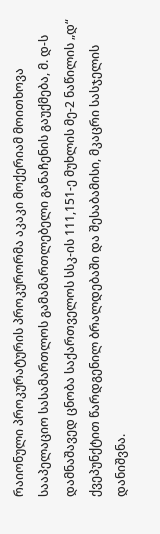რაიონული პროკურატურის პროკურორმა აკაკი მოქერიამ მოითხოვა სააპელაციო სასამართლოს გამამართლებელი განაჩენის გაუქმება, მ. დ-ს დამნაშავედ ცნობა საქართველოს სსკ-ის 111,151-ე მუხლის მე-2 ნაწილის „დ“ ქვეპუნქტით წარდგენილ ბრალდებაში და შესაბამისი, მკაცრი სასჯელის დანიშვნა.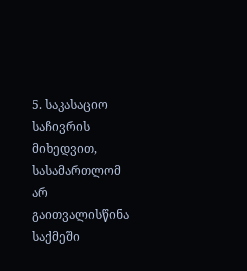5. საკასაციო საჩივრის მიხედვით, სასამართლომ არ გაითვალისწინა საქმეში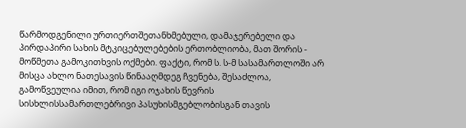წარმოდგენილი ურთიერთშეთანხმებული, დამაჯერებელი და პირდაპირი სახის მტკიცებულებების ერთობლიობა, მათ შორის - მოწმეთა გამოკითხვის ოქმები. ფაქტი, რომ ს. ს-მ სასამართლოში არ მისცა ახლო ნათესავის წინააღმდეგ ჩვენება, შესაძლოა, გამოწვეულია იმით, რომ იგი ოჯახის წევრის სისხლისსამართლებრივი პასუხისმგებლობისგან თავის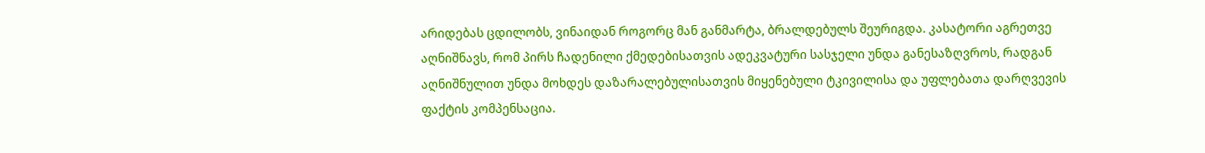არიდებას ცდილობს, ვინაიდან როგორც მან განმარტა, ბრალდებულს შეურიგდა. კასატორი აგრეთვე აღნიშნავს, რომ პირს ჩადენილი ქმედებისათვის ადეკვატური სასჯელი უნდა განესაზღვროს, რადგან აღნიშნულით უნდა მოხდეს დაზარალებულისათვის მიყენებული ტკივილისა და უფლებათა დარღვევის ფაქტის კომპენსაცია.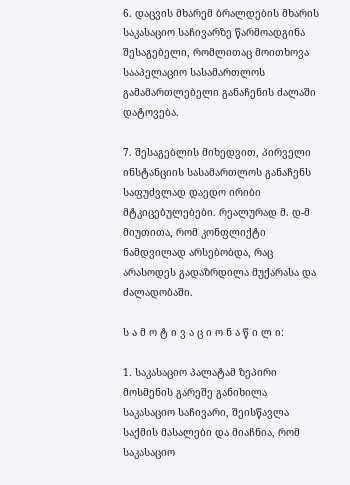6. დაცვის მხარემ ბრალდების მხარის საკასაციო საჩივარზე წარმოადგინა შესაგებელი, რომლითაც მოითხოვა სააპელაციო სასამართლოს გამამართლებელი განაჩენის ძალაში დატოვება.

7. შესაგებლის მიხედვით, პირველი ინსტანციის სასამართლოს განაჩენს საფუძვლად დაედო ირიბი მტკიცებულებები. რეალურად მ. დ-მ მიუთითა, რომ კონფლიქტი ნამდვილად არსებობდა, რაც არასოდეს გადაზრდილა მუქარასა და ძალადობაში.

ს ა მ ო ტ ი ვ ა ც ი ო ნ ა წ ი ლ ი:

1. საკასაციო პალატამ ზეპირი მოსმენის გარეშე განიხილა საკასაციო საჩივარი, შეისწავლა საქმის მასალები და მიაჩნია, რომ საკასაციო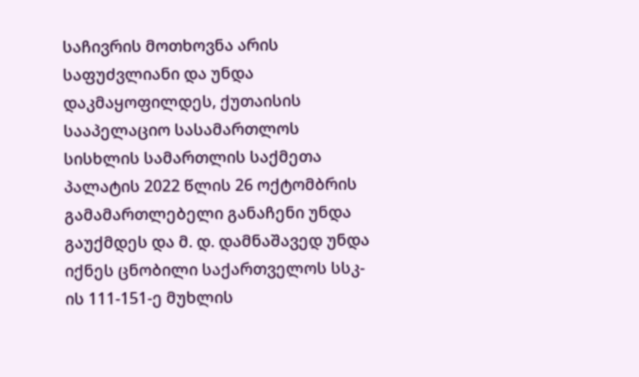საჩივრის მოთხოვნა არის საფუძვლიანი და უნდა დაკმაყოფილდეს, ქუთაისის სააპელაციო სასამართლოს სისხლის სამართლის საქმეთა პალატის 2022 წლის 26 ოქტომბრის გამამართლებელი განაჩენი უნდა გაუქმდეს და მ. დ. დამნაშავედ უნდა იქნეს ცნობილი საქართველოს სსკ-ის 111-151-ე მუხლის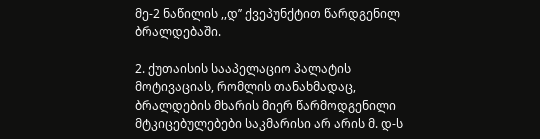მე-2 ნაწილის ,,დ’’ ქვეპუნქტით წარდგენილ ბრალდებაში.

2. ქუთაისის სააპელაციო პალატის მოტივაციას, რომლის თანახმადაც, ბრალდების მხარის მიერ წარმოდგენილი მტკიცებულებები საკმარისი არ არის მ. დ-ს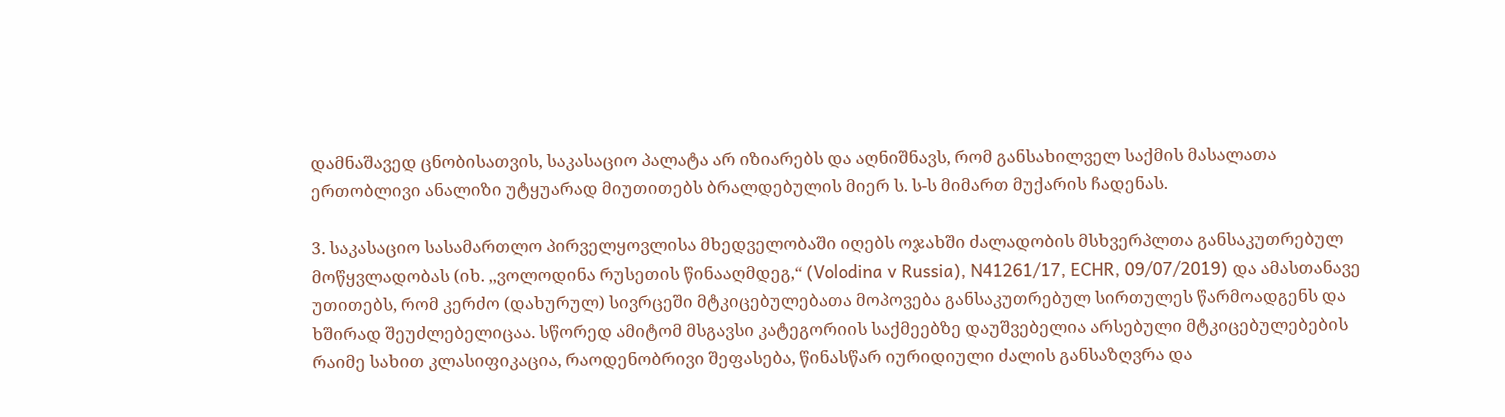დამნაშავედ ცნობისათვის, საკასაციო პალატა არ იზიარებს და აღნიშნავს, რომ განსახილველ საქმის მასალათა ერთობლივი ანალიზი უტყუარად მიუთითებს ბრალდებულის მიერ ს. ს-ს მიმართ მუქარის ჩადენას.

3. საკასაციო სასამართლო პირველყოვლისა მხედველობაში იღებს ოჯახში ძალადობის მსხვერპლთა განსაკუთრებულ მოწყვლადობას (იხ. ,,ვოლოდინა რუსეთის წინააღმდეგ,“ (Volodina v Russia), N41261/17, ECHR, 09/07/2019) და ამასთანავე უთითებს, რომ კერძო (დახურულ) სივრცეში მტკიცებულებათა მოპოვება განსაკუთრებულ სირთულეს წარმოადგენს და ხშირად შეუძლებელიცაა. სწორედ ამიტომ მსგავსი კატეგორიის საქმეებზე დაუშვებელია არსებული მტკიცებულებების რაიმე სახით კლასიფიკაცია, რაოდენობრივი შეფასება, წინასწარ იურიდიული ძალის განსაზღვრა და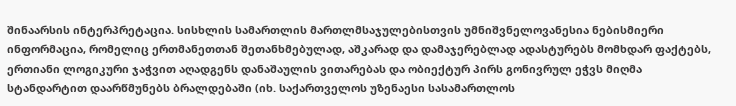შინაარსის ინტერპრეტაცია. სისხლის სამართლის მართლმსაჯულებისთვის უმნიშვნელოვანესია ნებისმიერი ინფორმაცია, რომელიც ერთმანეთთან შეთანხმებულად, აშკარად და დამაჯერებლად ადასტურებს მომხდარ ფაქტებს, ერთიანი ლოგიკური ჯაჭვით აღადგენს დანაშაულის ვითარებას და ობიექტურ პირს გონივრულ ეჭვს მიღმა სტანდარტით დაარწმუნებს ბრალდებაში (იხ. საქართველოს უზენაესი სასამართლოს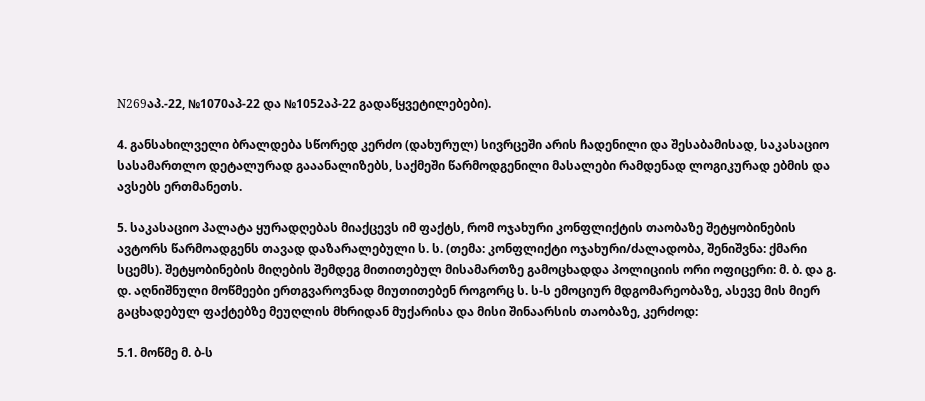N269აპ.-22, №1070აპ-22 და №1052აპ-22 გადაწყვეტილებები).

4. განსახილველი ბრალდება სწორედ კერძო (დახურულ) სივრცეში არის ჩადენილი და შესაბამისად, საკასაციო სასამართლო დეტალურად გააანალიზებს, საქმეში წარმოდგენილი მასალები რამდენად ლოგიკურად ებმის და ავსებს ერთმანეთს.

5. საკასაციო პალატა ყურადღებას მიაქცევს იმ ფაქტს, რომ ოჯახური კონფლიქტის თაობაზე შეტყობინების ავტორს წარმოადგენს თავად დაზარალებული ს. ს. (თემა: კონფლიქტი ოჯახური/ძალადობა, შენიშვნა: ქმარი სცემს). შეტყობინების მიღების შემდეგ მითითებულ მისამართზე გამოცხადდა პოლიციის ორი ოფიცერი: მ. ბ. და გ. დ. აღნიშნული მოწმეები ერთგვაროვნად მიუთითებენ როგორც ს. ს-ს ემოციურ მდგომარეობაზე, ასევე მის მიერ გაცხადებულ ფაქტებზე მეუღლის მხრიდან მუქარისა და მისი შინაარსის თაობაზე, კერძოდ:

5.1. მოწმე მ. ბ-ს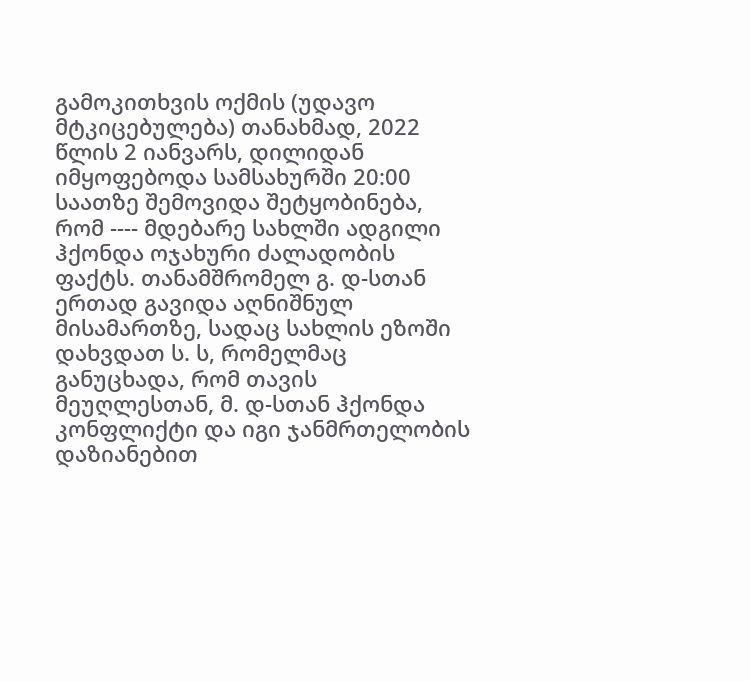გამოკითხვის ოქმის (უდავო მტკიცებულება) თანახმად, 2022 წლის 2 იანვარს, დილიდან იმყოფებოდა სამსახურში 20:00 საათზე შემოვიდა შეტყობინება, რომ ---- მდებარე სახლში ადგილი ჰქონდა ოჯახური ძალადობის ფაქტს. თანამშრომელ გ. დ-სთან ერთად გავიდა აღნიშნულ მისამართზე, სადაც სახლის ეზოში დახვდათ ს. ს, რომელმაც განუცხადა, რომ თავის მეუღლესთან, მ. დ-სთან ჰქონდა კონფლიქტი და იგი ჯანმრთელობის დაზიანებით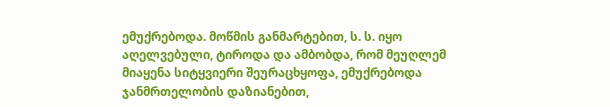ემუქრებოდა. მოწმის განმარტებით, ს. ს. იყო აღელვებული, ტიროდა და ამბობდა, რომ მეუღლემ მიაყენა სიტყვიერი შეურაცხყოფა, ემუქრებოდა ჯანმრთელობის დაზიანებით,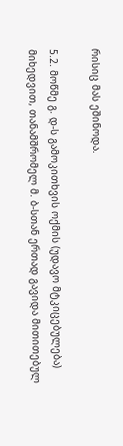რისიც მას ეშინოდა.

5.2. მოწმე გ. დ-ს გამოკითხვის ოქმის (უდავო მტკიცებულება) მიხედვით, თანამშრომელ მ. ბ-სთან ერთად გავიდა მითითებულ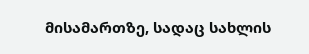მისამართზე, სადაც სახლის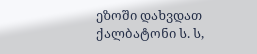ეზოში დახვდათ ქალბატონი ს. ს,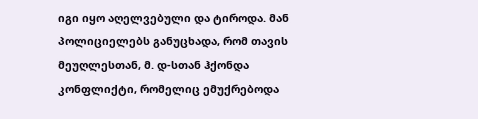იგი იყო აღელვებული და ტიროდა. მან პოლიციელებს განუცხადა, რომ თავის მეუღლესთან, მ. დ-სთან ჰქონდა კონფლიქტი, რომელიც ემუქრებოდა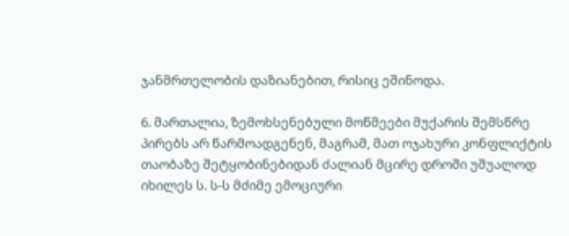ჯანმრთელობის დაზიანებით, რისიც ეშინოდა.

6. მართალია, ზემოხსენებული მოწმეები მუქარის შემსწრე პირებს არ წარმოადგენენ, მაგრამ, მათ ოჯახური კონფლიქტის თაობაზე შეტყობინებიდან ძალიან მცირე დროში უშუალოდ იხილეს ს. ს-ს მძიმე ემოციური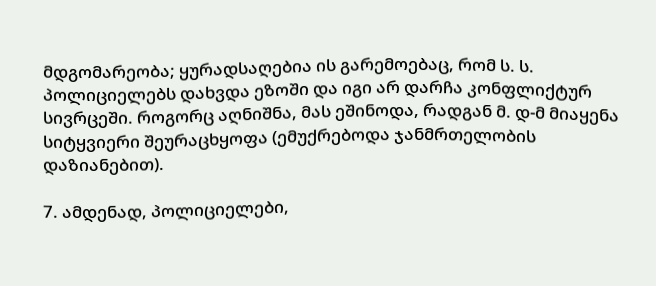მდგომარეობა; ყურადსაღებია ის გარემოებაც, რომ ს. ს. პოლიციელებს დახვდა ეზოში და იგი არ დარჩა კონფლიქტურ სივრცეში. როგორც აღნიშნა, მას ეშინოდა, რადგან მ. დ-მ მიაყენა სიტყვიერი შეურაცხყოფა (ემუქრებოდა ჯანმრთელობის დაზიანებით).

7. ამდენად, პოლიციელები,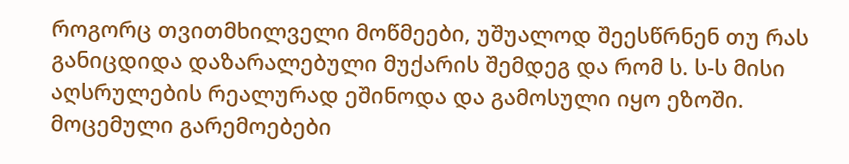როგორც თვითმხილველი მოწმეები, უშუალოდ შეესწრნენ თუ რას განიცდიდა დაზარალებული მუქარის შემდეგ და რომ ს. ს-ს მისი აღსრულების რეალურად ეშინოდა და გამოსული იყო ეზოში. მოცემული გარემოებები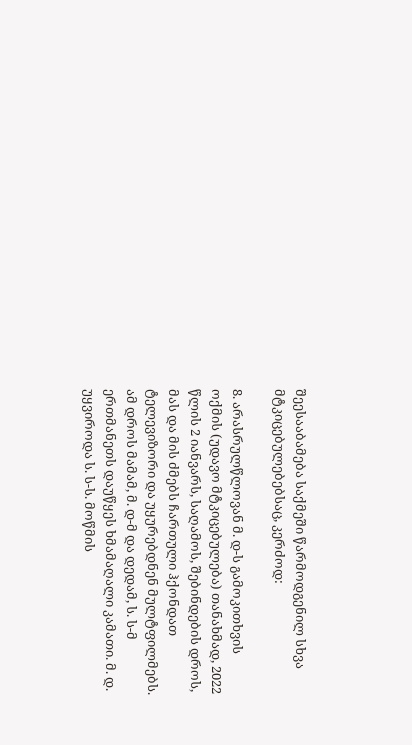შეესააბამება საქმეში წარმოდგენილ სხვა მტკიცებულებებსაც, კერძოდ:

8. არასრულწლოვან მ. დ-ს გამოკითხვის ოქმის (უდავო მტკიცებულება) თანახმად, 2022 წლის 2 იანვარს, საღამოს, შებინდების დროს, მას და მის ძმებს ჩართული ჰქონდათ ტელევიზორი და უყურებდნენ მულტფილმებს. ამ დროს მამამ, მ. დ-მ და დედამ, ს. ს-მ ერთმანეთს დაუწყეს ხმამაღალი კამათი. მ. დ. უყვიროდა ს. ს-ს. მოწმის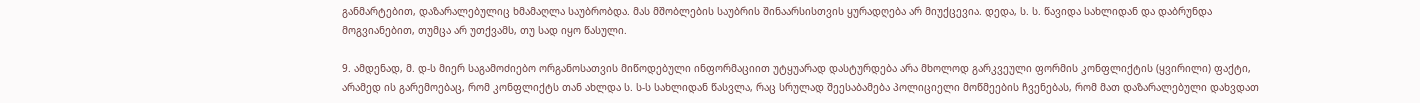განმარტებით, დაზარალებულიც ხმამაღლა საუბრობდა. მას მშობლების საუბრის შინაარსისთვის ყურადღება არ მიუქცევია. დედა, ს. ს. წავიდა სახლიდან და დაბრუნდა მოგვიანებით, თუმცა არ უთქვამს, თუ სად იყო წასული.

9. ამდენად, მ. დ-ს მიერ საგამოძიებო ორგანოსათვის მიწოდებული ინფორმაციით უტყუარად დასტურდება არა მხოლოდ გარკვეული ფორმის კონფლიქტის (ყვირილი) ფაქტი, არამედ ის გარემოებაც, რომ კონფლიქტს თან ახლდა ს. ს-ს სახლიდან წასვლა, რაც სრულად შეესაბამება პოლიციელი მოწმეების ჩვენებას, რომ მათ დაზარალებული დახვდათ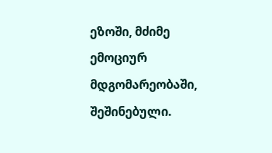ეზოში, მძიმე ემოციურ მდგომარეობაში, შეშინებული.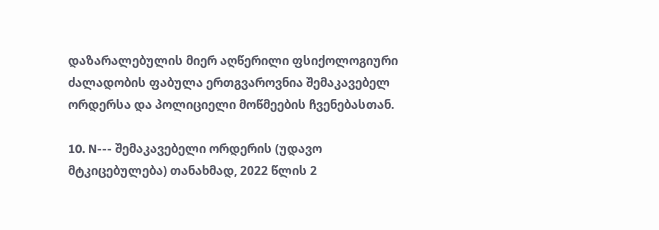დაზარალებულის მიერ აღწერილი ფსიქოლოგიური ძალადობის ფაბულა ერთგვაროვნია შემაკავებელ ორდერსა და პოლიციელი მოწმეების ჩვენებასთან.

10. N--- შემაკავებელი ორდერის (უდავო მტკიცებულება) თანახმად, 2022 წლის 2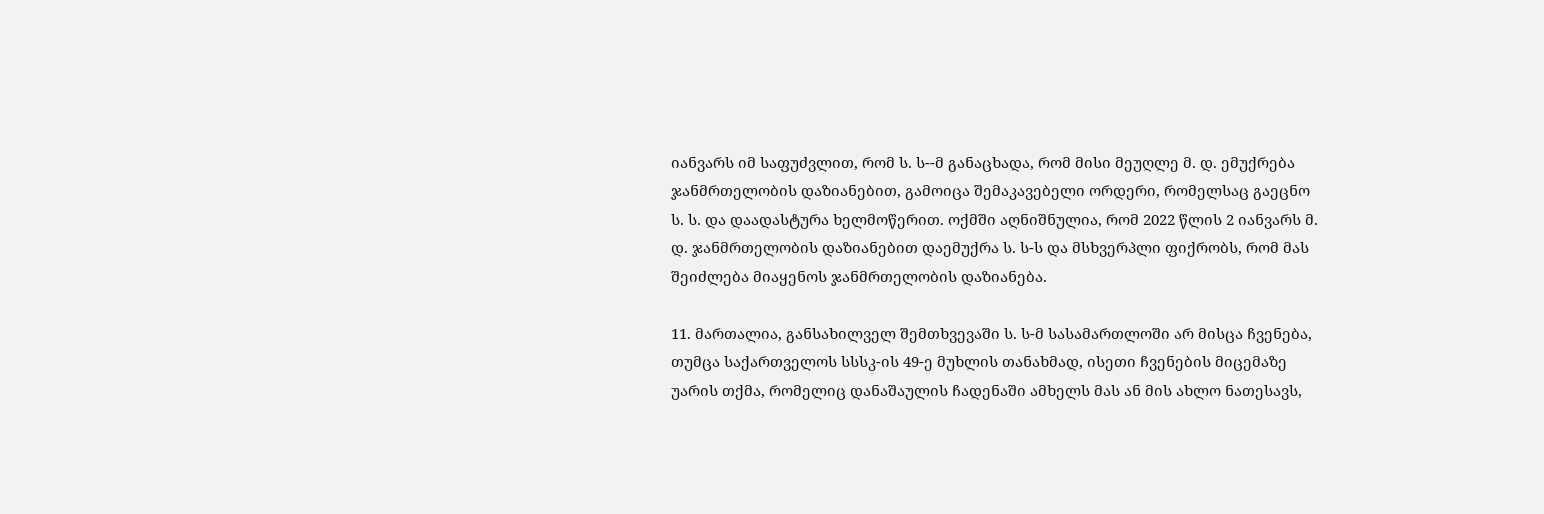იანვარს იმ საფუძვლით, რომ ს. ს--მ განაცხადა, რომ მისი მეუღლე მ. დ. ემუქრება ჯანმრთელობის დაზიანებით, გამოიცა შემაკავებელი ორდერი, რომელსაც გაეცნო ს. ს. და დაადასტურა ხელმოწერით. ოქმში აღნიშნულია, რომ 2022 წლის 2 იანვარს მ. დ. ჯანმრთელობის დაზიანებით დაემუქრა ს. ს-ს და მსხვერპლი ფიქრობს, რომ მას შეიძლება მიაყენოს ჯანმრთელობის დაზიანება.

11. მართალია, განსახილველ შემთხვევაში ს. ს-მ სასამართლოში არ მისცა ჩვენება, თუმცა საქართველოს სსსკ-ის 49-ე მუხლის თანახმად, ისეთი ჩვენების მიცემაზე უარის თქმა, რომელიც დანაშაულის ჩადენაში ამხელს მას ან მის ახლო ნათესავს,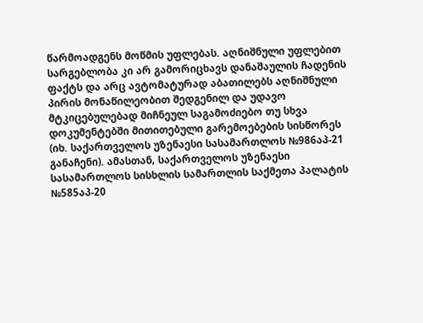წარმოადგენს მოწმის უფლებას. აღნიშნული უფლებით სარგებლობა კი არ გამორიცხავს დანაშაულის ჩადენის ფაქტს და არც ავტომატურად აბათილებს აღნიშნული პირის მონაწილეობით შედგენილ და უდავო მტკიცებულებად მიჩნეულ საგამოძიებო თუ სხვა დოკუმენტებში მითითებული გარემოებების სისწორეს (იხ. საქართველოს უზენაესი სასამართლოს №986აპ-21 განაჩენი). ამასთან, საქართველოს უზენაესი სასამართლოს სისხლის სამართლის საქმეთა პალატის №585აპ-20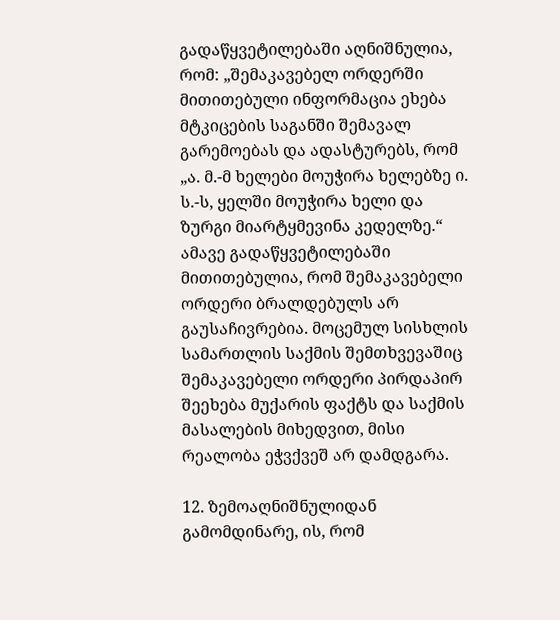გადაწყვეტილებაში აღნიშნულია, რომ: „შემაკავებელ ორდერში მითითებული ინფორმაცია ეხება მტკიცების საგანში შემავალ გარემოებას და ადასტურებს, რომ „ა. მ.-მ ხელები მოუჭირა ხელებზე ი. ს.-ს, ყელში მოუჭირა ხელი და ზურგი მიარტყმევინა კედელზე.“ ამავე გადაწყვეტილებაში მითითებულია, რომ შემაკავებელი ორდერი ბრალდებულს არ გაუსაჩივრებია. მოცემულ სისხლის სამართლის საქმის შემთხვევაშიც შემაკავებელი ორდერი პირდაპირ შეეხება მუქარის ფაქტს და საქმის მასალების მიხედვით, მისი რეალობა ეჭვქვეშ არ დამდგარა.

12. ზემოაღნიშნულიდან გამომდინარე, ის, რომ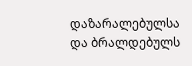დაზარალებულსა და ბრალდებულს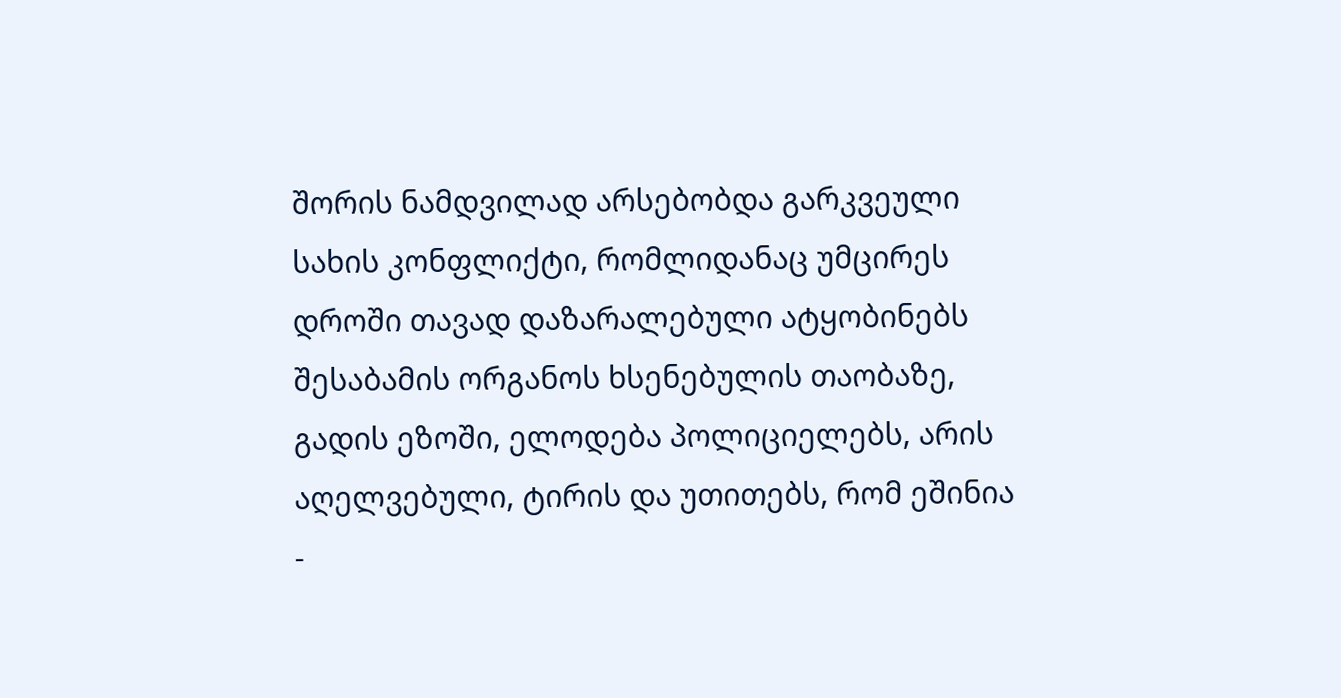შორის ნამდვილად არსებობდა გარკვეული სახის კონფლიქტი, რომლიდანაც უმცირეს დროში თავად დაზარალებული ატყობინებს შესაბამის ორგანოს ხსენებულის თაობაზე, გადის ეზოში, ელოდება პოლიციელებს, არის აღელვებული, ტირის და უთითებს, რომ ეშინია -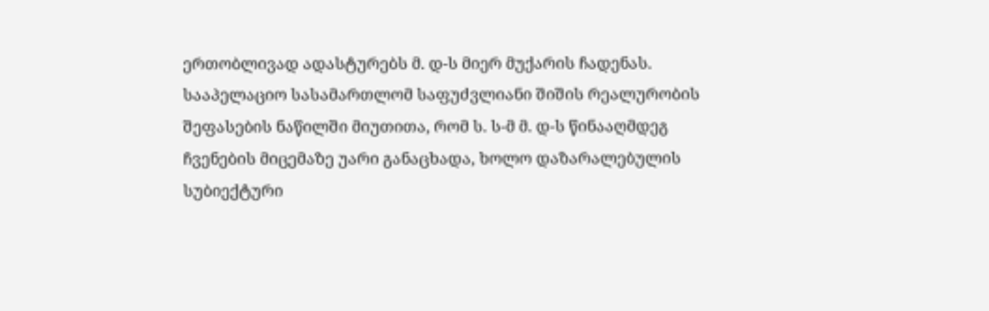ერთობლივად ადასტურებს მ. დ-ს მიერ მუქარის ჩადენას. სააპელაციო სასამართლომ საფუძვლიანი შიშის რეალურობის შეფასების ნაწილში მიუთითა, რომ ს. ს-მ მ. დ-ს წინააღმდეგ ჩვენების მიცემაზე უარი განაცხადა, ხოლო დაზარალებულის სუბიექტური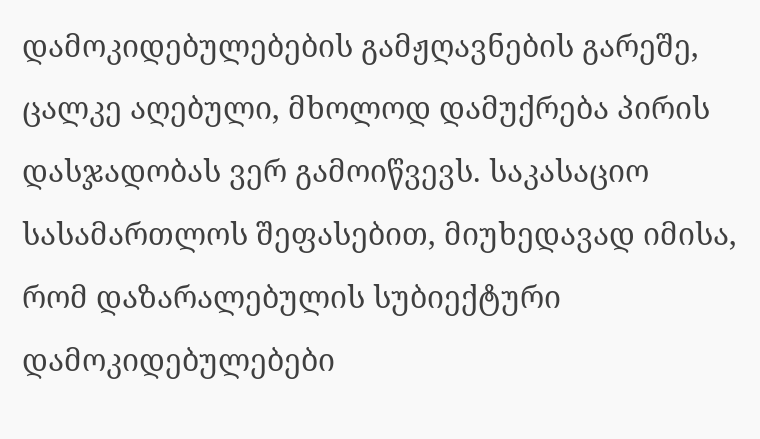დამოკიდებულებების გამჟღავნების გარეშე, ცალკე აღებული, მხოლოდ დამუქრება პირის დასჯადობას ვერ გამოიწვევს. საკასაციო სასამართლოს შეფასებით, მიუხედავად იმისა, რომ დაზარალებულის სუბიექტური დამოკიდებულებები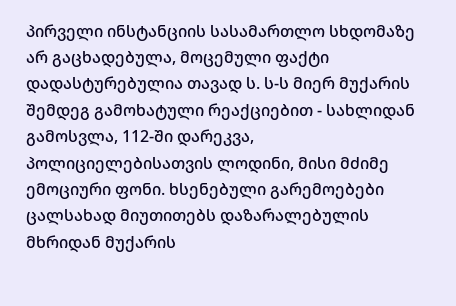პირველი ინსტანციის სასამართლო სხდომაზე არ გაცხადებულა, მოცემული ფაქტი დადასტურებულია თავად ს. ს-ს მიერ მუქარის შემდეგ გამოხატული რეაქციებით - სახლიდან გამოსვლა, 112-ში დარეკვა, პოლიციელებისათვის ლოდინი, მისი მძიმე ემოციური ფონი. ხსენებული გარემოებები ცალსახად მიუთითებს დაზარალებულის მხრიდან მუქარის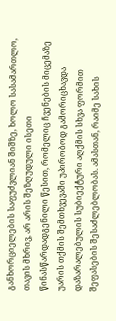განხორციელების საფუძვლიან შიშზე, ხოლო სასამართლო, თავის მხრივ, არ არის შეზღუდული ისეთი წინასწარდადგენილი წესით, რომელიც ჩვენების მიცემაზე უარის თქმის შემთხვევაში უპირობოდ გამორიცხავდა დაზარალებულის სუბიექტური აღქმის სხვა ფორმით შეფასების შესაძლებლობას. ამასთან, რაიმე სახის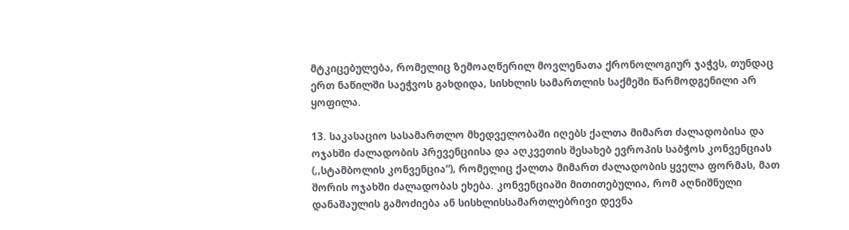მტკიცებულება, რომელიც ზემოაღწერილ მოვლენათა ქრონოლოგიურ ჯაჭვს, თუნდაც ერთ ნაწილში საეჭვოს გახდიდა, სისხლის სამართლის საქმეში წარმოდგენილი არ ყოფილა.

13. საკასაციო სასამართლო მხედველობაში იღებს ქალთა მიმართ ძალადობისა და ოჯახში ძალადობის პრევენციისა და აღკვეთის შესახებ ევროპის საბჭოს კონვენციას (,,სტამბოლის კონვენცია“), რომელიც ქალთა მიმართ ძალადობის ყველა ფორმას, მათ შორის ოჯახში ძალადობას ეხება. კონვენციაში მითითებულია, რომ აღნიშნული დანაშაულის გამოძიება ან სისხლისსამართლებრივი დევნა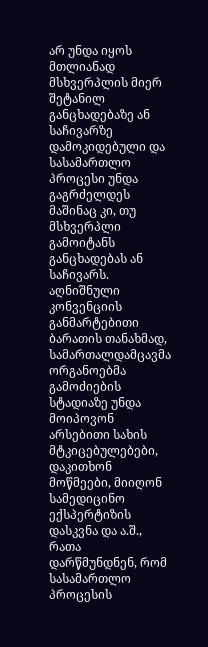არ უნდა იყოს მთლიანად მსხვერპლის მიერ შეტანილ განცხადებაზე ან საჩივარზე დამოკიდებული და სასამართლო პროცესი უნდა გაგრძელდეს მაშინაც კი, თუ მსხვერპლი გამოიტანს განცხადებას ან საჩივარს. აღნიშნული კონვენციის განმარტებითი ბარათის თანახმად, სამართალდამცავმა ორგანოებმა გამოძიების სტადიაზე უნდა მოიპოვონ არსებითი სახის მტკიცებულებები, დაკითხონ მოწმეები, მიიღონ სამედიცინო ექსპერტიზის დასკვნა და ა.შ., რათა დარწმუნდნენ, რომ სასამართლო პროცესის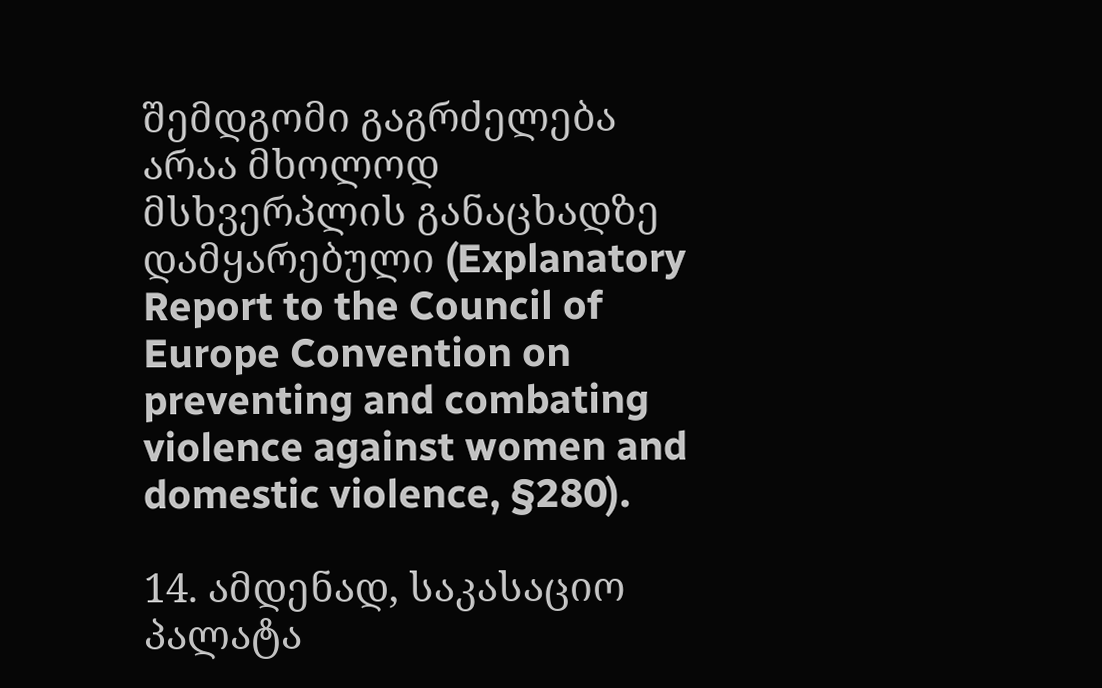შემდგომი გაგრძელება არაა მხოლოდ მსხვერპლის განაცხადზე დამყარებული (Explanatory Report to the Council of Europe Convention on preventing and combating violence against women and domestic violence, §280).

14. ამდენად, საკასაციო პალატა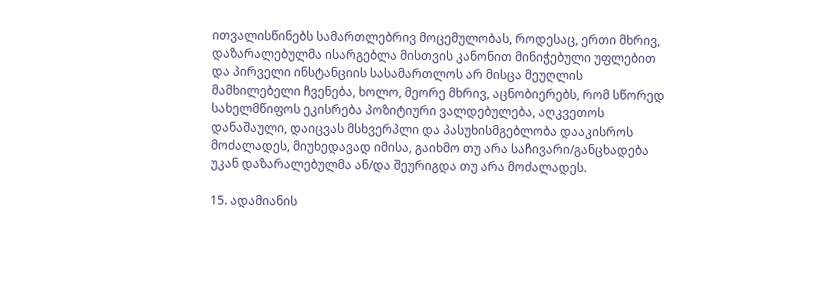ითვალისწინებს სამართლებრივ მოცემულობას, როდესაც, ერთი მხრივ, დაზარალებულმა ისარგებლა მისთვის კანონით მინიჭებული უფლებით და პირველი ინსტანციის სასამართლოს არ მისცა მეუღლის მამხილებელი ჩვენება, ხოლო, მეორე მხრივ, აცნობიერებს, რომ სწორედ სახელმწიფოს ეკისრება პოზიტიური ვალდებულება, აღკვეთოს დანაშაული, დაიცვას მსხვერპლი და პასუხისმგებლობა დააკისროს მოძალადეს, მიუხედავად იმისა, გაიხმო თუ არა საჩივარი/განცხადება უკან დაზარალებულმა ან/და შეურიგდა თუ არა მოძალადეს.

15. ადამიანის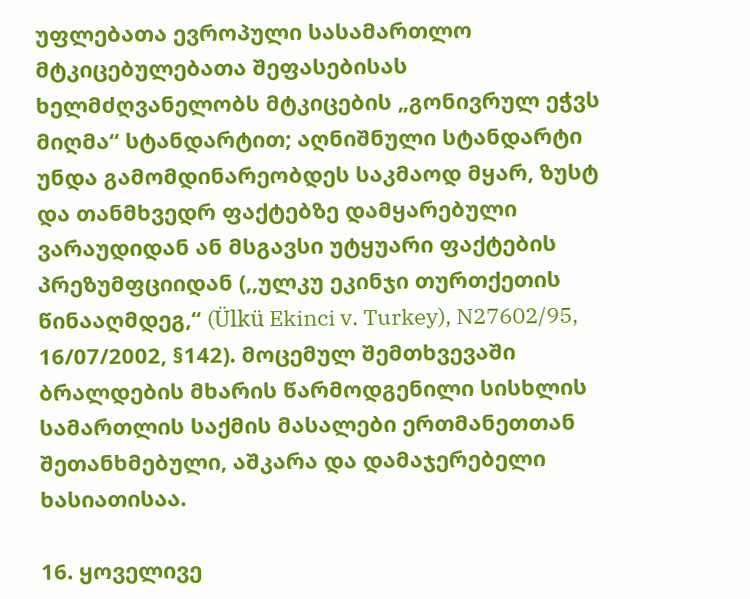უფლებათა ევროპული სასამართლო მტკიცებულებათა შეფასებისას ხელმძღვანელობს მტკიცების „გონივრულ ეჭვს მიღმა“ სტანდარტით; აღნიშნული სტანდარტი უნდა გამომდინარეობდეს საკმაოდ მყარ, ზუსტ და თანმხვედრ ფაქტებზე დამყარებული ვარაუდიდან ან მსგავსი უტყუარი ფაქტების პრეზუმფციიდან (,,ულკუ ეკინჯი თურთქეთის წინააღმდეგ,“ (Ülkü Ekinci v. Turkey), N27602/95, 16/07/2002, §142). მოცემულ შემთხვევაში ბრალდების მხარის წარმოდგენილი სისხლის სამართლის საქმის მასალები ერთმანეთთან შეთანხმებული, აშკარა და დამაჯერებელი ხასიათისაა.

16. ყოველივე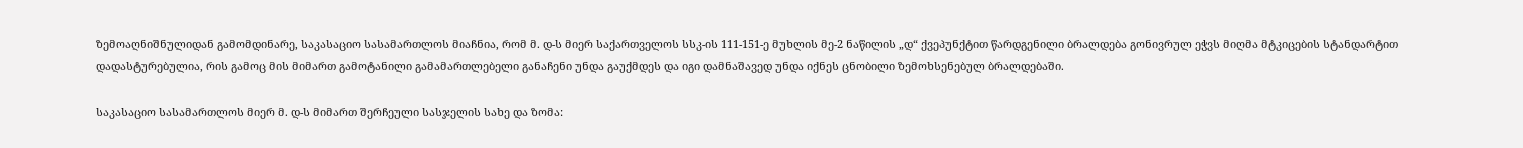ზემოაღნიშნულიდან გამომდინარე, საკასაციო სასამართლოს მიაჩნია, რომ მ. დ-ს მიერ საქართველოს სსკ-ის 111-151-ე მუხლის მე-2 ნაწილის „დ“ ქვეპუნქტით წარდგენილი ბრალდება გონივრულ ეჭვს მიღმა მტკიცების სტანდარტით დადასტურებულია, რის გამოც მის მიმართ გამოტანილი გამამართლებელი განაჩენი უნდა გაუქმდეს და იგი დამნაშავედ უნდა იქნეს ცნობილი ზემოხსენებულ ბრალდებაში.

საკასაციო სასამართლოს მიერ მ. დ-ს მიმართ შერჩეული სასჯელის სახე და ზომა: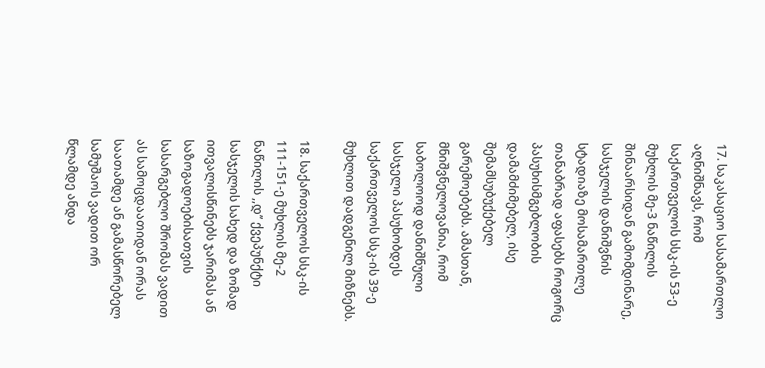17. საკასაციო სასამართლო აღნიშნავს, რომ საქართველოს სსკ-ის 53-ე მუხლის მე-3 ნაწილის შინაარსიდან გამომდინარე, სასჯელის დანიშვნის სტადიაზე მოსამართლე თანაბრად აფასებს როგორც პასუხისმგებლობის დამამძიმებელ, ისე შემამსუბუქებელ გარემოებებს. ამასთან, მნიშვნელოვანია, რომ საბოლოოდ დანიშნული სასჯელი პასუხობდეს საქართველოს სსკ-ის 39-ე მუხლით დადგენილ მიზნებს.

18. საქართველოს სსკ-ის 111-151-ე მუხლის მე-2 ნაწილის ,,დ’’ ქვეპუნქტი სასჯელის სახედ და ზომად ითვალისწინებს ჯარიმას ან საზოგადოებისათვის სასარგებლო შრომას ვადით ას სამოცდაათიდან ორას საათამდე ან გამასწორებელ სამუშაოს ვადით ორ წლამდე ანდა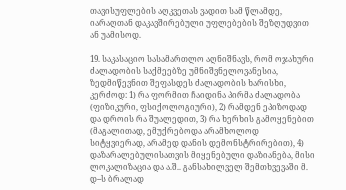თავისუფლების აღკვეთას ვადით სამ წლამდე, იარაღთან დაკავშირებული უფლებების შეზღუდვით ან უამისოდ.

19. საკასაციო სასამართლო აღნიშნავს, რომ ოჯახური ძალადობის საქმეებზე უმნიშვნელოვანესია, ზედმიწევნით შეფასდეს ძალადობის ხარისხი, კერძოდ: 1) რა ფორმით ჩაიდინა პირმა ძალადობა (ფიზიკური, ფსიქოლოგიური), 2) რამდენ ეპიზოდად და დროის რა შუალედით, 3) რა ხერხის გამოყენებით (მაგალითად, ემუქრებოდა არამხოლოდ სიტყვიერად, არამედ დანის დემონსტრირებით), 4) დაზარალებულისათვის მიყენებული დაზიანება, მისი ლოკალიზაცია და ა.შ.. განსახილველ შემთხვევაში მ. დ--ს ბრალად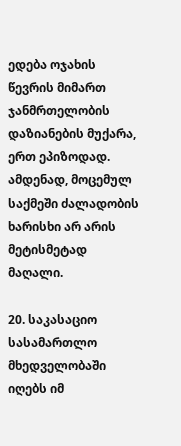ედება ოჯახის წევრის მიმართ ჯანმრთელობის დაზიანების მუქარა, ერთ ეპიზოდად. ამდენად, მოცემულ საქმეში ძალადობის ხარისხი არ არის მეტისმეტად მაღალი.

20. საკასაციო სასამართლო მხედველობაში იღებს იმ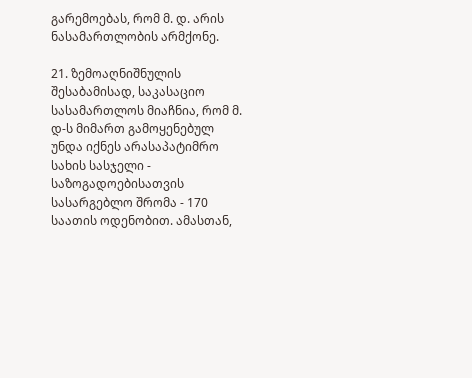გარემოებას, რომ მ. დ. არის ნასამართლობის არმქონე.

21. ზემოაღნიშნულის შესაბამისად, საკასაციო სასამართლოს მიაჩნია, რომ მ. დ-ს მიმართ გამოყენებულ უნდა იქნეს არასაპატიმრო სახის სასჯელი - საზოგადოებისათვის სასარგებლო შრომა - 170 საათის ოდენობით. ამასთან,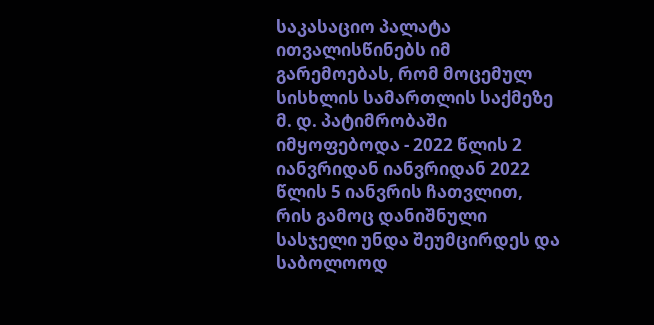საკასაციო პალატა ითვალისწინებს იმ გარემოებას, რომ მოცემულ სისხლის სამართლის საქმეზე მ. დ. პატიმრობაში იმყოფებოდა - 2022 წლის 2 იანვრიდან იანვრიდან 2022 წლის 5 იანვრის ჩათვლით, რის გამოც დანიშნული სასჯელი უნდა შეუმცირდეს და საბოლოოდ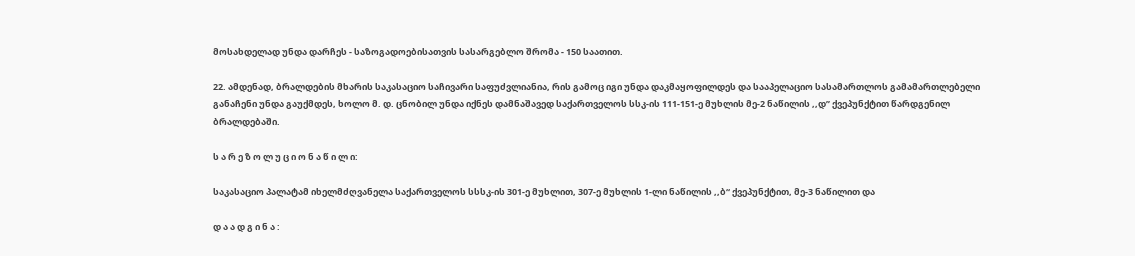მოსახდელად უნდა დარჩეს - საზოგადოებისათვის სასარგებლო შრომა - 150 საათით.

22. ამდენად, ბრალდების მხარის საკასაციო საჩივარი საფუძვლიანია, რის გამოც იგი უნდა დაკმაყოფილდეს და სააპელაციო სასამართლოს გამამართლებელი განაჩენი უნდა გაუქმდეს, ხოლო მ. დ. ცნობილ უნდა იქნეს დამნაშავედ საქართველოს სსკ-ის 111-151-ე მუხლის მე-2 ნაწილის ,,დ’’ ქვეპუნქტით წარდგენილ ბრალდებაში.

ს ა რ ე ზ ო ლ უ ც ი ო ნ ა წ ი ლ ი:

საკასაციო პალატამ იხელმძღვანელა საქართველოს სსსკ-ის 301-ე მუხლით, 307-ე მუხლის 1-ლი ნაწილის ,,ბ“ ქვეპუნქტით, მე-3 ნაწილით და

დ ა ა დ გ ი ნ ა :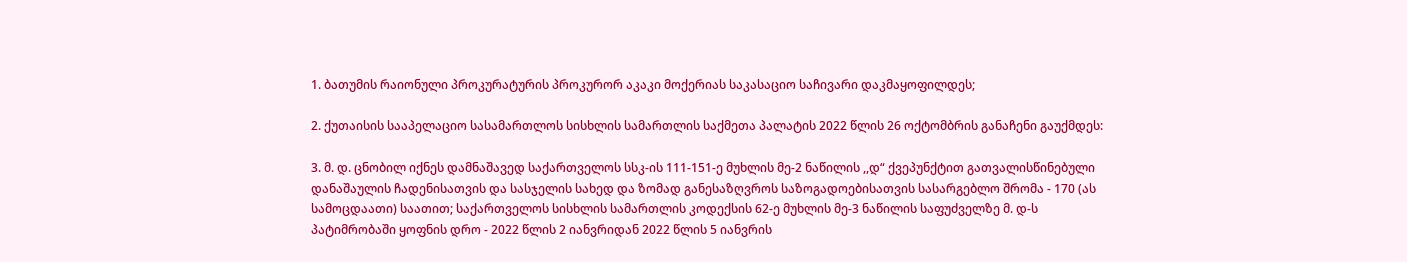1. ბათუმის რაიონული პროკურატურის პროკურორ აკაკი მოქერიას საკასაციო საჩივარი დაკმაყოფილდეს;

2. ქუთაისის სააპელაციო სასამართლოს სისხლის სამართლის საქმეთა პალატის 2022 წლის 26 ოქტომბრის განაჩენი გაუქმდეს:

3. მ. დ. ცნობილ იქნეს დამნაშავედ საქართველოს სსკ-ის 111-151-ე მუხლის მე-2 ნაწილის ,,დ“ ქვეპუნქტით გათვალისწინებული დანაშაულის ჩადენისათვის და სასჯელის სახედ და ზომად განესაზღვროს საზოგადოებისათვის სასარგებლო შრომა - 170 (ას სამოცდაათი) საათით; საქართველოს სისხლის სამართლის კოდექსის 62-ე მუხლის მე-3 ნაწილის საფუძველზე მ. დ-ს პატიმრობაში ყოფნის დრო - 2022 წლის 2 იანვრიდან 2022 წლის 5 იანვრის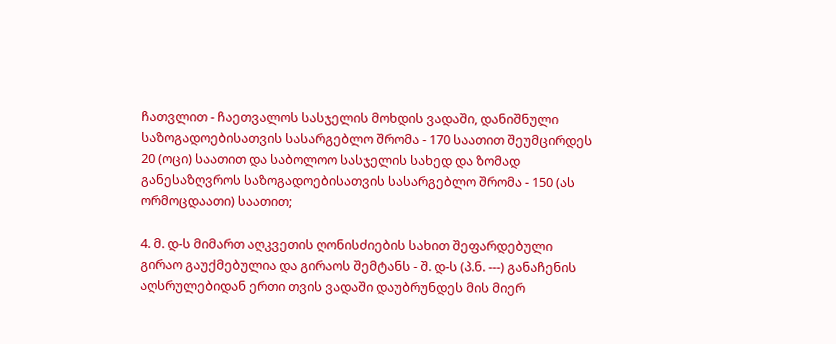ჩათვლით - ჩაეთვალოს სასჯელის მოხდის ვადაში, დანიშნული საზოგადოებისათვის სასარგებლო შრომა - 170 საათით შეუმცირდეს 20 (ოცი) საათით და საბოლოო სასჯელის სახედ და ზომად განესაზღვროს საზოგადოებისათვის სასარგებლო შრომა - 150 (ას ორმოცდაათი) საათით;

4. მ. დ-ს მიმართ აღკვეთის ღონისძიების სახით შეფარდებული გირაო გაუქმებულია და გირაოს შემტანს - შ. დ-ს (პ.ნ. ---) განაჩენის აღსრულებიდან ერთი თვის ვადაში დაუბრუნდეს მის მიერ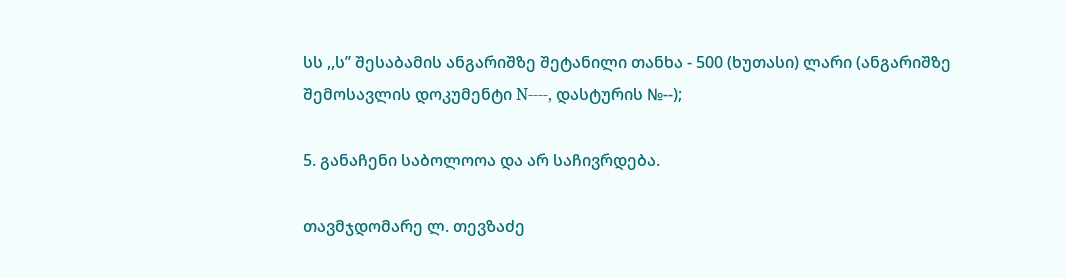სს ,,ს’’ შესაბამის ანგარიშზე შეტანილი თანხა - 500 (ხუთასი) ლარი (ანგარიშზე შემოსავლის დოკუმენტი N----, დასტურის №--);

5. განაჩენი საბოლოოა და არ საჩივრდება.

თავმჯდომარე ლ. თევზაძე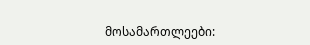მოსამართლეები: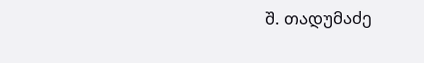შ. თადუმაძე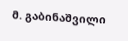მ. გაბინაშვილი